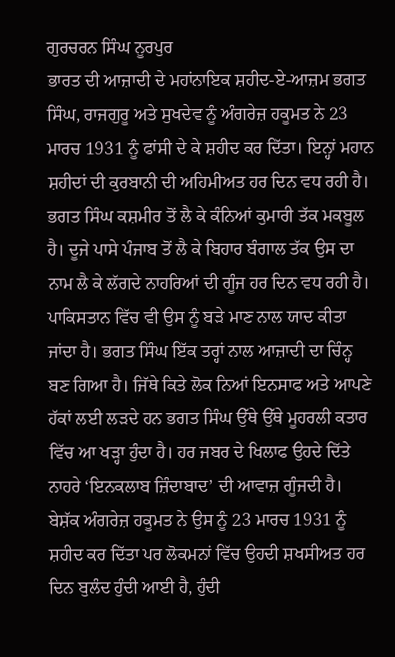ਗੁਰਚਰਨ ਸਿੰਘ ਨੂਰਪੁਰ
ਭਾਰਤ ਦੀ ਆਜ਼ਾਦੀ ਦੇ ਮਹਾਂਨਾਇਕ ਸ਼ਹੀਦ-ਏ-ਆਜ਼ਮ ਭਗਤ ਸਿੰਘ, ਰਾਜਗੁਰੂ ਅਤੇ ਸੁਖਦੇਵ ਨੂੰ ਅੰਗਰੇਜ਼ ਹਕੂਮਤ ਨੇ 23 ਮਾਰਚ 1931 ਨੂੰ ਫਾਂਸੀ ਦੇ ਕੇ ਸ਼ਹੀਦ ਕਰ ਦਿੱਤਾ। ਇਨ੍ਹਾਂ ਮਹਾਨ ਸ਼ਹੀਦਾਂ ਦੀ ਕੁਰਬਾਨੀ ਦੀ ਅਹਿਮੀਅਤ ਹਰ ਦਿਨ ਵਧ ਰਹੀ ਹੈ। ਭਗਤ ਸਿੰਘ ਕਸ਼ਮੀਰ ਤੋਂ ਲੈ ਕੇ ਕੰਨਿਆਂ ਕੁਮਾਰੀ ਤੱਕ ਮਕਬੂਲ ਹੈ। ਦੂਜੇ ਪਾਸੇ ਪੰਜਾਬ ਤੋਂ ਲੈ ਕੇ ਬਿਹਾਰ ਬੰਗਾਲ ਤੱਕ ਉਸ ਦਾ ਨਾਮ ਲੈ ਕੇ ਲੱਗਦੇ ਨਾਹਰਿਆਂ ਦੀ ਗੂੰਜ ਹਰ ਦਿਨ ਵਧ ਰਹੀ ਹੈ। ਪਾਕਿਸਤਾਨ ਵਿੱਚ ਵੀ ਉਸ ਨੂੰ ਬੜੇ ਮਾਣ ਨਾਲ ਯਾਦ ਕੀਤਾ ਜਾਂਦਾ ਹੈ। ਭਗਤ ਸਿੰਘ ਇੱਕ ਤਰ੍ਹਾਂ ਨਾਲ ਆਜ਼ਾਦੀ ਦਾ ਚਿੰਨ੍ਹ ਬਣ ਗਿਆ ਹੈ। ਜਿੱਥੇ ਕਿਤੇ ਲੋਕ ਨਿਆਂ ਇਨਸਾਫ ਅਤੇ ਆਪਣੇ ਹੱਕਾਂ ਲਈ ਲੜਦੇ ਹਨ ਭਗਤ ਸਿੰਘ ਉੱਥੇ ਉੱਥੇ ਮੂਹਰਲੀ ਕਤਾਰ ਵਿੱਚ ਆ ਖੜ੍ਹਾ ਹੁੰਦਾ ਹੈ। ਹਰ ਜਬਰ ਦੇ ਖਿਲਾਫ ਉਹਦੇ ਦਿੱਤੇ ਨਾਹਰੇ ‘ਇਨਕਲਾਬ ਜ਼ਿੰਦਾਬਾਦ’ ਦੀ ਆਵਾਜ਼ ਗੂੰਜਦੀ ਹੈ।
ਬੇਸ਼ੱਕ ਅੰਗਰੇਜ਼ ਹਕੂਮਤ ਨੇ ਉਸ ਨੂੰ 23 ਮਾਰਚ 1931 ਨੂੰ ਸ਼ਹੀਦ ਕਰ ਦਿੱਤਾ ਪਰ ਲੋਕਮਨਾਂ ਵਿੱਚ ਉਹਦੀ ਸ਼ਖਸੀਅਤ ਹਰ ਦਿਨ ਬੁਲੰਦ ਹੁੰਦੀ ਆਈ ਹੈ, ਹੁੰਦੀ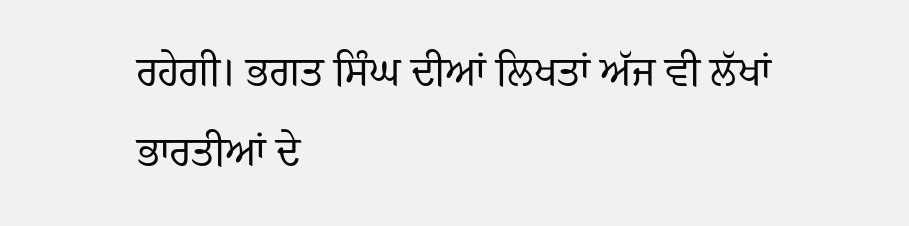ਰਹੇਗੀ। ਭਗਤ ਸਿੰਘ ਦੀਆਂ ਲਿਖਤਾਂ ਅੱਜ ਵੀ ਲੱਖਾਂ ਭਾਰਤੀਆਂ ਦੇ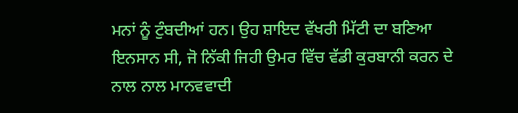ਮਨਾਂ ਨੂੰ ਟੁੰਬਦੀਆਂ ਹਨ। ਉਹ ਸ਼ਾਇਦ ਵੱਖਰੀ ਮਿੱਟੀ ਦਾ ਬਣਿਆ ਇਨਸਾਨ ਸੀ, ਜੋ ਨਿੱਕੀ ਜਿਹੀ ਉਮਰ ਵਿੱਚ ਵੱਡੀ ਕੁਰਬਾਨੀ ਕਰਨ ਦੇ ਨਾਲ ਨਾਲ ਮਾਨਵਵਾਦੀ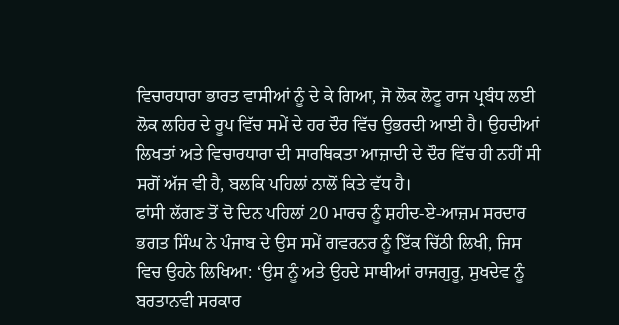ਵਿਚਾਰਧਾਰਾ ਭਾਰਤ ਵਾਸੀਆਂ ਨੂੰ ਦੇ ਕੇ ਗਿਆ, ਜੋ ਲੋਕ ਲੋਟੂ ਰਾਜ ਪ੍ਰਬੰਧ ਲਈ ਲੋਕ ਲਹਿਰ ਦੇ ਰੂਪ ਵਿੱਚ ਸਮੇਂ ਦੇ ਹਰ ਦੌਰ ਵਿੱਚ ਉਭਰਦੀ ਆਈ ਹੈ। ਉਹਦੀਆਂ ਲਿਖਤਾਂ ਅਤੇ ਵਿਚਾਰਧਾਰਾ ਦੀ ਸਾਰਥਿਕਤਾ ਆਜ਼ਾਦੀ ਦੇ ਦੌਰ ਵਿੱਚ ਹੀ ਨਹੀਂ ਸੀ ਸਗੋਂ ਅੱਜ ਵੀ ਹੈ, ਬਲਕਿ ਪਹਿਲਾਂ ਨਾਲੋਂ ਕਿਤੇ ਵੱਧ ਹੈ।
ਫਾਂਸੀ ਲੱਗਣ ਤੋਂ ਦੋ ਦਿਨ ਪਹਿਲਾਂ 20 ਮਾਰਚ ਨੂੰ ਸ਼ਹੀਦ-ਏ-ਆਜ਼ਮ ਸਰਦਾਰ ਭਗਤ ਸਿੰਘ ਨੇ ਪੰਜਾਬ ਦੇ ਉਸ ਸਮੇਂ ਗਵਰਨਰ ਨੂੰ ਇੱਕ ਚਿੱਠੀ ਲਿਖੀ, ਜਿਸ ਵਿਚ ਉਹਨੇ ਲਿਖਿਆ: ‘ਉਸ ਨੂੰ ਅਤੇ ਉਹਦੇ ਸਾਥੀਆਂ ਰਾਜਗੁਰੂ, ਸੁਖਦੇਵ ਨੂੰ ਬਰਤਾਨਵੀ ਸਰਕਾਰ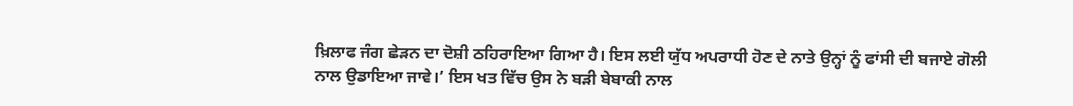ਖ਼ਿਲਾਫ ਜੰਗ ਛੇੜਨ ਦਾ ਦੋਸ਼ੀ ਠਹਿਰਾਇਆ ਗਿਆ ਹੈ। ਇਸ ਲਈ ਯੁੱਧ ਅਪਰਾਧੀ ਹੋਣ ਦੇ ਨਾਤੇ ਉਨ੍ਹਾਂ ਨੂੰ ਫਾਂਸੀ ਦੀ ਬਜਾਏ ਗੋਲੀ ਨਾਲ ਉਡਾਇਆ ਜਾਵੇ।’ ਇਸ ਖਤ ਵਿੱਚ ਉਸ ਨੇ ਬੜੀ ਬੇਬਾਕੀ ਨਾਲ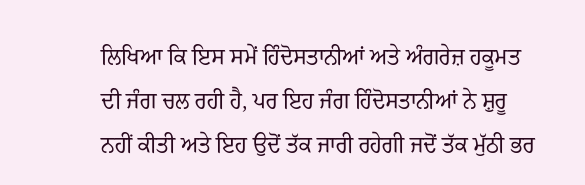ਲਿਖਿਆ ਕਿ ਇਸ ਸਮੇਂ ਹਿੰਦੋਸਤਾਨੀਆਂ ਅਤੇ ਅੰਗਰੇਜ਼ ਹਕੂਮਤ ਦੀ ਜੰਗ ਚਲ ਰਹੀ ਹੈ, ਪਰ ਇਹ ਜੰਗ ਹਿੰਦੋਸਤਾਨੀਆਂ ਨੇ ਸ਼ੁਰੂ ਨਹੀਂ ਕੀਤੀ ਅਤੇ ਇਹ ਉਦੋਂ ਤੱਕ ਜਾਰੀ ਰਹੇਗੀ ਜਦੋਂ ਤੱਕ ਮੁੱਠੀ ਭਰ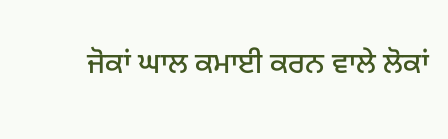ਜੋਕਾਂ ਘਾਲ ਕਮਾਈ ਕਰਨ ਵਾਲੇ ਲੋਕਾਂ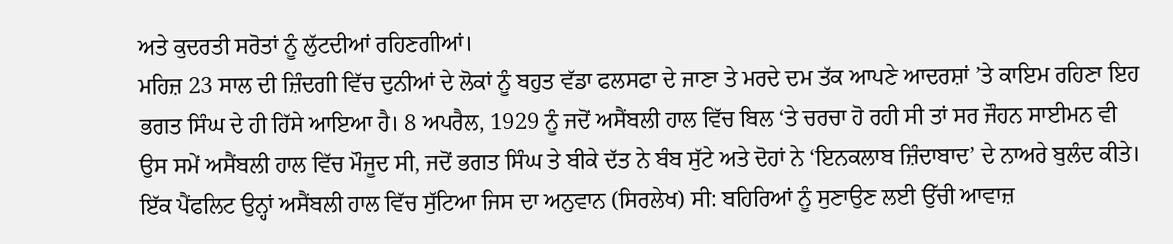ਅਤੇ ਕੁਦਰਤੀ ਸਰੋਤਾਂ ਨੂੰ ਲੁੱਟਦੀਆਂ ਰਹਿਣਗੀਆਂ।
ਮਹਿਜ਼ 23 ਸਾਲ ਦੀ ਜ਼ਿੰਦਗੀ ਵਿੱਚ ਦੁਨੀਆਂ ਦੇ ਲੋਕਾਂ ਨੂੰ ਬਹੁਤ ਵੱਡਾ ਫਲਸਫਾ ਦੇ ਜਾਣਾ ਤੇ ਮਰਦੇ ਦਮ ਤੱਕ ਆਪਣੇ ਆਦਰਸ਼ਾਂ ’ਤੇ ਕਾਇਮ ਰਹਿਣਾ ਇਹ ਭਗਤ ਸਿੰਘ ਦੇ ਹੀ ਹਿੱਸੇ ਆਇਆ ਹੈ। 8 ਅਪਰੈਲ, 1929 ਨੂੰ ਜਦੋਂ ਅਸੈਂਬਲੀ ਹਾਲ ਵਿੱਚ ਬਿਲ ‘ਤੇ ਚਰਚਾ ਹੋ ਰਹੀ ਸੀ ਤਾਂ ਸਰ ਜੌਹਨ ਸਾਈਮਨ ਵੀ ਉਸ ਸਮੇਂ ਅਸੈਂਬਲੀ ਹਾਲ ਵਿੱਚ ਮੌਜੂਦ ਸੀ, ਜਦੋਂ ਭਗਤ ਸਿੰਘ ਤੇ ਬੀਕੇ ਦੱਤ ਨੇ ਬੰਬ ਸੁੱਟੇ ਅਤੇ ਦੋਹਾਂ ਨੇ ‘ਇਨਕਲਾਬ ਜ਼ਿੰਦਾਬਾਦ’ ਦੇ ਨਾਅਰੇ ਬੁਲੰਦ ਕੀਤੇ। ਇੱਕ ਪੈਂਫਲਿਟ ਉਨ੍ਹਾਂ ਅਸੈਂਬਲੀ ਹਾਲ ਵਿੱਚ ਸੁੱਟਿਆ ਜਿਸ ਦਾ ਅਨੁਵਾਨ (ਸਿਰਲੇਖ) ਸੀ: ਬਹਿਰਿਆਂ ਨੂੰ ਸੁਣਾਉਣ ਲਈ ਉੱਚੀ ਆਵਾਜ਼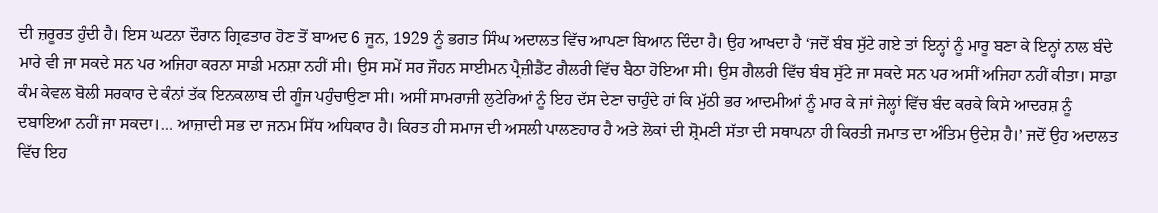ਦੀ ਜ਼ਰੂਰਤ ਹੁੰਦੀ ਹੈ। ਇਸ ਘਟਨਾ ਦੌਰਾਨ ਗ੍ਰਿਫਤਾਰ ਹੋਣ ਤੋਂ ਬਾਅਦ 6 ਜੂਨ, 1929 ਨੂੰ ਭਗਤ ਸਿੰਘ ਅਦਾਲਤ ਵਿੱਚ ਆਪਣਾ ਬਿਆਨ ਦਿੰਦਾ ਹੈ। ਉਹ ਆਖਦਾ ਹੈ ‘ਜਦੋਂ ਬੰਬ ਸੁੱਟੇ ਗਏ ਤਾਂ ਇਨ੍ਹਾਂ ਨੂੰ ਮਾਰੂ ਬਣਾ ਕੇ ਇਨ੍ਹਾਂ ਨਾਲ ਬੰਦੇ ਮਾਰੇ ਵੀ ਜਾ ਸਕਦੇ ਸਨ ਪਰ ਅਜਿਹਾ ਕਰਨਾ ਸਾਡੀ ਮਨਸ਼ਾ ਨਹੀਂ ਸੀ। ਉਸ ਸਮੇਂ ਸਰ ਜੌਹਨ ਸਾਈਮਨ ਪ੍ਰੈਜ਼ੀਡੈਂਟ ਗੈਲਰੀ ਵਿੱਚ ਬੈਠਾ ਹੋਇਆ ਸੀ। ਉਸ ਗੈਲਰੀ ਵਿੱਚ ਬੰਬ ਸੁੱਟੇ ਜਾ ਸਕਦੇ ਸਨ ਪਰ ਅਸੀਂ ਅਜਿਹਾ ਨਹੀਂ ਕੀਤਾ। ਸਾਡਾ ਕੰਮ ਕੇਵਲ ਬੋਲੀ ਸਰਕਾਰ ਦੇ ਕੰਨਾਂ ਤੱਕ ਇਨਕਲਾਬ ਦੀ ਗੂੰਜ ਪਹੁੰਚਾਉਣਾ ਸੀ। ਅਸੀਂ ਸਾਮਰਾਜੀ ਲੁਟੇਰਿਆਂ ਨੂੰ ਇਹ ਦੱਸ ਦੇਣਾ ਚਾਹੁੰਦੇ ਹਾਂ ਕਿ ਮੁੱਠੀ ਭਰ ਆਦਮੀਆਂ ਨੂੰ ਮਾਰ ਕੇ ਜਾਂ ਜੇਲ੍ਹਾਂ ਵਿੱਚ ਬੰਦ ਕਰਕੇ ਕਿਸੇ ਆਦਰਸ਼ ਨੂੰ ਦਬਾਇਆ ਨਹੀਂ ਜਾ ਸਕਦਾ।… ਆਜ਼ਾਦੀ ਸਭ ਦਾ ਜਨਮ ਸਿੱਧ ਅਧਿਕਾਰ ਹੈ। ਕਿਰਤ ਹੀ ਸਮਾਜ ਦੀ ਅਸਲੀ ਪਾਲਣਹਾਰ ਹੈ ਅਤੇ ਲੋਕਾਂ ਦੀ ਸ਼੍ਰੋਮਣੀ ਸੱਤਾ ਦੀ ਸਥਾਪਨਾ ਹੀ ਕਿਰਤੀ ਜਮਾਤ ਦਾ ਅੰਤਿਮ ਉਦੇਸ਼ ਹੈ।’ ਜਦੋਂ ਉਹ ਅਦਾਲਤ ਵਿੱਚ ਇਹ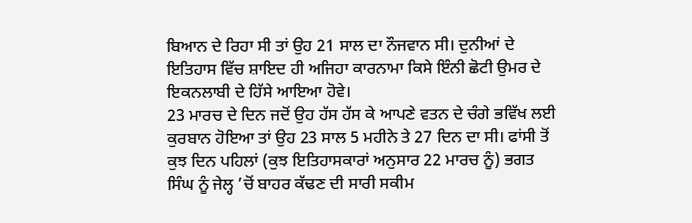ਬਿਆਨ ਦੇ ਰਿਹਾ ਸੀ ਤਾਂ ਉਹ 21 ਸਾਲ ਦਾ ਨੌਜਵਾਨ ਸੀ। ਦੁਨੀਆਂ ਦੇ ਇਤਿਹਾਸ ਵਿੱਚ ਸ਼ਾਇਦ ਹੀ ਅਜਿਹਾ ਕਾਰਨਾਮਾ ਕਿਸੇ ਇੰਨੀ ਛੋਟੀ ਉਮਰ ਦੇ ਇਕਨਲਾਬੀ ਦੇ ਹਿੱਸੇ ਆਇਆ ਹੋਵੇ।
23 ਮਾਰਚ ਦੇ ਦਿਨ ਜਦੋਂ ਉਹ ਹੱਸ ਹੱਸ ਕੇ ਆਪਣੇ ਵਤਨ ਦੇ ਚੰਗੇ ਭਵਿੱਖ ਲਈ ਕੁਰਬਾਨ ਹੋਇਆ ਤਾਂ ਉਹ 23 ਸਾਲ 5 ਮਹੀਨੇ ਤੇ 27 ਦਿਨ ਦਾ ਸੀ। ਫਾਂਸੀ ਤੋਂ ਕੁਝ ਦਿਨ ਪਹਿਲਾਂ (ਕੁਝ ਇਤਿਹਾਸਕਾਰਾਂ ਅਨੁਸਾਰ 22 ਮਾਰਚ ਨੂੰ) ਭਗਤ ਸਿੰਘ ਨੂੰ ਜੇਲ੍ਹ ’ਚੋਂ ਬਾਹਰ ਕੱਢਣ ਦੀ ਸਾਰੀ ਸਕੀਮ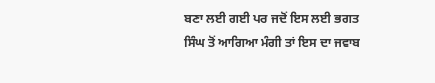ਬਣਾ ਲਈ ਗਈ ਪਰ ਜਦੋਂ ਇਸ ਲਈ ਭਗਤ ਸਿੰਘ ਤੋਂ ਆਗਿਆ ਮੰਗੀ ਤਾਂ ਇਸ ਦਾ ਜਵਾਬ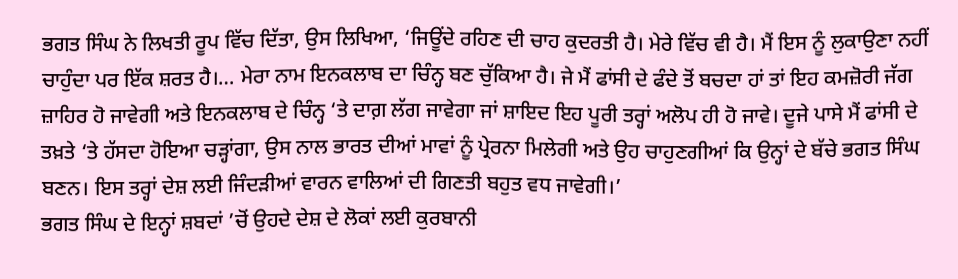ਭਗਤ ਸਿੰਘ ਨੇ ਲਿਖਤੀ ਰੂਪ ਵਿੱਚ ਦਿੱਤਾ, ਉਸ ਲਿਖਿਆ, ‘ਜਿਊਂਦੇ ਰਹਿਣ ਦੀ ਚਾਹ ਕੁਦਰਤੀ ਹੈ। ਮੇਰੇ ਵਿੱਚ ਵੀ ਹੈ। ਮੈਂ ਇਸ ਨੂੰ ਲੁਕਾਉਣਾ ਨਹੀਂ ਚਾਹੁੰਦਾ ਪਰ ਇੱਕ ਸ਼ਰਤ ਹੈ।… ਮੇਰਾ ਨਾਮ ਇਨਕਲਾਬ ਦਾ ਚਿੰਨ੍ਹ ਬਣ ਚੁੱਕਿਆ ਹੈ। ਜੇ ਮੈਂ ਫਾਂਸੀ ਦੇ ਫੰਦੇ ਤੋਂ ਬਚਦਾ ਹਾਂ ਤਾਂ ਇਹ ਕਮਜ਼ੋਰੀ ਜੱਗ ਜ਼ਾਹਿਰ ਹੋ ਜਾਵੇਗੀ ਅਤੇ ਇਨਕਲਾਬ ਦੇ ਚਿੰਨ੍ਹ ‘ਤੇ ਦਾਗ਼ ਲੱਗ ਜਾਵੇਗਾ ਜਾਂ ਸ਼ਾਇਦ ਇਹ ਪੂਰੀ ਤਰ੍ਹਾਂ ਅਲੋਪ ਹੀ ਹੋ ਜਾਵੇ। ਦੂਜੇ ਪਾਸੇ ਮੈਂ ਫਾਂਸੀ ਦੇ ਤਖ਼ਤੇ ‘ਤੇ ਹੱਸਦਾ ਹੋਇਆ ਚੜ੍ਹਾਂਗਾ, ਉਸ ਨਾਲ ਭਾਰਤ ਦੀਆਂ ਮਾਵਾਂ ਨੂੰ ਪ੍ਰੇਰਨਾ ਮਿਲੇਗੀ ਅਤੇ ਉਹ ਚਾਹੁਣਗੀਆਂ ਕਿ ਉਨ੍ਹਾਂ ਦੇ ਬੱਚੇ ਭਗਤ ਸਿੰਘ ਬਣਨ। ਇਸ ਤਰ੍ਹਾਂ ਦੇਸ਼ ਲਈ ਜਿੰਦੜੀਆਂ ਵਾਰਨ ਵਾਲਿਆਂ ਦੀ ਗਿਣਤੀ ਬਹੁਤ ਵਧ ਜਾਵੇਗੀ।’
ਭਗਤ ਸਿੰਘ ਦੇ ਇਨ੍ਹਾਂ ਸ਼ਬਦਾਂ ’ਚੋਂ ਉਹਦੇ ਦੇਸ਼ ਦੇ ਲੋਕਾਂ ਲਈ ਕੁਰਬਾਨੀ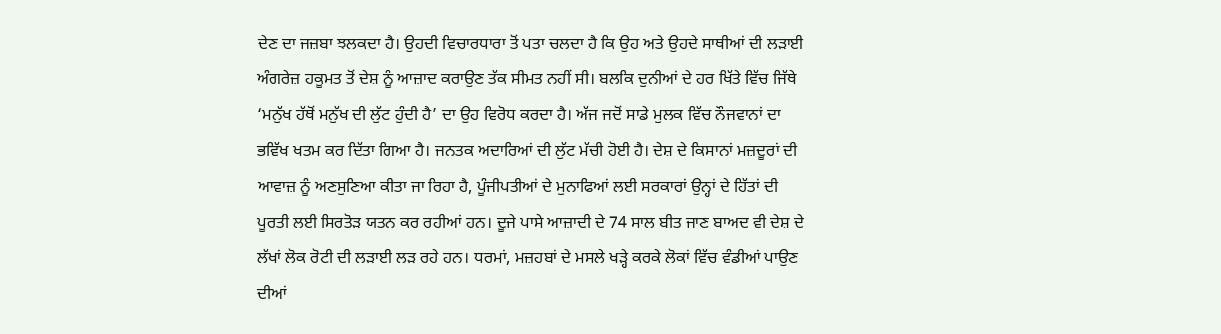ਦੇਣ ਦਾ ਜਜ਼ਬਾ ਝਲਕਦਾ ਹੈ। ਉਹਦੀ ਵਿਚਾਰਧਾਰਾ ਤੋਂ ਪਤਾ ਚਲਦਾ ਹੈ ਕਿ ਉਹ ਅਤੇ ਉਹਦੇ ਸਾਥੀਆਂ ਦੀ ਲੜਾਈ ਅੰਗਰੇਜ਼ ਹਕੂਮਤ ਤੋਂ ਦੇਸ਼ ਨੂੰ ਆਜ਼ਾਦ ਕਰਾਉਣ ਤੱਕ ਸੀਮਤ ਨਹੀਂ ਸੀ। ਬਲਕਿ ਦੁਨੀਆਂ ਦੇ ਹਰ ਖਿੱਤੇ ਵਿੱਚ ਜਿੱਥੇ ‘ਮਨੁੱਖ ਹੱਥੋਂ ਮਨੁੱਖ ਦੀ ਲੁੱਟ ਹੁੰਦੀ ਹੈ’ ਦਾ ਉਹ ਵਿਰੋਧ ਕਰਦਾ ਹੈ। ਅੱਜ ਜਦੋਂ ਸਾਡੇ ਮੁਲਕ ਵਿੱਚ ਨੌਜਵਾਨਾਂ ਦਾ ਭਵਿੱਖ ਖਤਮ ਕਰ ਦਿੱਤਾ ਗਿਆ ਹੈ। ਜਨਤਕ ਅਦਾਰਿਆਂ ਦੀ ਲੁੱਟ ਮੱਚੀ ਹੋਈ ਹੈ। ਦੇਸ਼ ਦੇ ਕਿਸਾਨਾਂ ਮਜ਼ਦੂਰਾਂ ਦੀ ਆਵਾਜ਼ ਨੂੰ ਅਣਸੁਣਿਆ ਕੀਤਾ ਜਾ ਰਿਹਾ ਹੈ, ਪੂੰਜੀਪਤੀਆਂ ਦੇ ਮੁਨਾਫਿਆਂ ਲਈ ਸਰਕਾਰਾਂ ਉਨ੍ਹਾਂ ਦੇ ਹਿੱਤਾਂ ਦੀ ਪੂਰਤੀ ਲਈ ਸਿਰਤੋੜ ਯਤਨ ਕਰ ਰਹੀਆਂ ਹਨ। ਦੂਜੇ ਪਾਸੇ ਆਜ਼ਾਦੀ ਦੇ 74 ਸਾਲ ਬੀਤ ਜਾਣ ਬਾਅਦ ਵੀ ਦੇਸ਼ ਦੇ ਲੱਖਾਂ ਲੋਕ ਰੋਟੀ ਦੀ ਲੜਾਈ ਲੜ ਰਹੇ ਹਨ। ਧਰਮਾਂ, ਮਜ਼ਹਬਾਂ ਦੇ ਮਸਲੇ ਖੜ੍ਹੇ ਕਰਕੇ ਲੋਕਾਂ ਵਿੱਚ ਵੰਡੀਆਂ ਪਾਉਣ ਦੀਆਂ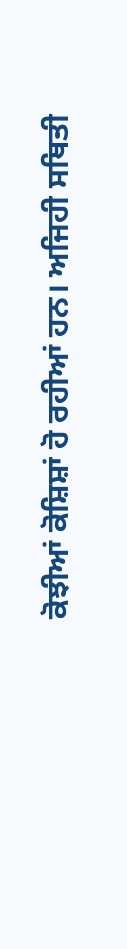ਕੋਝੀਆਂ ਕੋਸ਼ਿਸ਼ਾਂ ਹੋ ਰਹੀਆਂ ਹਨ। ਅਜਿਹੀ ਸਥਿਤੀ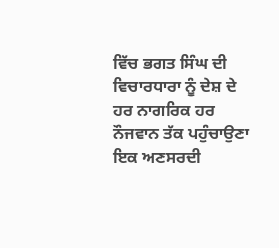ਵਿੱਚ ਭਗਤ ਸਿੰਘ ਦੀ ਵਿਚਾਰਧਾਰਾ ਨੂੰ ਦੇਸ਼ ਦੇ ਹਰ ਨਾਗਰਿਕ ਹਰ ਨੌਜਵਾਨ ਤੱਕ ਪਹੁੰਚਾਉਣਾ ਇਕ ਅਣਸਰਦੀ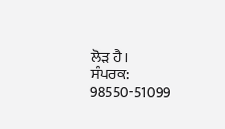ਲੋੜ ਹੈ।
ਸੰਪਰਕ: 98550-51099